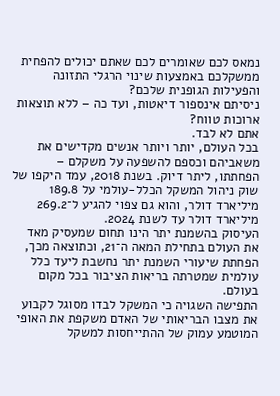נמאס לכם שאומרים לכם שאתם יכולים להפחית
ממשקלכם באמצעות שינוי הרגלי התזונה והפעילות הגופנית שלכם?
ניסיתם אינספור דיאטות, ועד כה – ללא תוצאות ארוכות טווח?
אתם לא לבד.
בכל העולם, יותר ויותר אנשים מקדישים את משאביהם וכספם להשפעה על משקלם – הפחתתו, ליתר דיוק. בשנת 2018, עמד היקפו של שוק ניהול המשקל הכלל-עולמי על 189.8 מיליארד דולר, והוא גם צפוי להגיע ל־269.2 מיליארד דולר עד לשנת 2024.
העיסוק בהשמנת יתר הינו תחום שמעסיק מאד את העולם בתחילת המאה ה־21, וכתוצאה מכך, הפחתת שיעורי השמנת יתר נחשבת ליעד כלל עולמית שמטרתה בריאות הציבור בכל מקום בעולם.
התפישה השגויה כי המשקל לבדו מסוגל לקבוע את מצבו הבריאותי של האדם משקפת את האופי המוטמע עמוק של ההתייחסות למשקל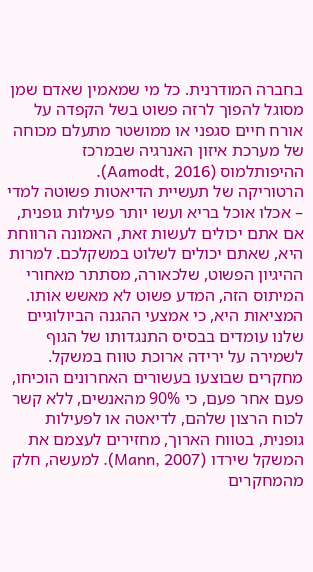בחברה המודרנית. כל מי שמאמין שאדם שמן מסוגל להפוך לרזה פשוט בשל הקפדה על אורח חיים סגפני או ממושטר מתעלם מכוחה של מערכת איזון האנרגיה שבמרכז ההיפותלמוס (Aamodt, 2016).
הרטוריקה של תעשיית הדיאטות פשוטה למדי – אכלו אוכל בריא ועשו יותר פעילות גופנית, אם אתם יכולים לעשות זאת, האמונה הרווחת היא, שאתם יכולים לשלוט במשקלכם. למרות ההיגיון הפשוט, שלכאורה, מסתתר מאחורי המיתוס הזה, המדע פשוט לא מאשש אותו. המציאות היא, כי אמצעי ההגנה הביולוגיים שלנו עומדים בבסיס התנגדותו של הגוף לשמירה על ירידה ארוכת טווח במשקל. מחקרים שבוצעו בעשורים האחרונים הוכיחו, פעם אחר פעם, כי 90% מהאנשים, ללא קשר לכוח הרצון שלהם, לדיאטה או לפעילות גופנית, בטווח הארוך, מחזירים לעצמם את המשקל שירדו (Mann, 2007). למעשה, חלק מהמחקרים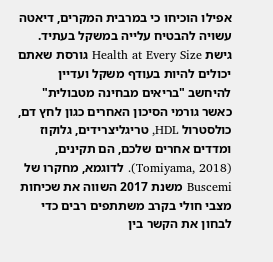אפילו הוכיחו כי במרבית המקרים, דיאטה עשויה להבטיח עלייה במשקל בעתיד.
גישת Health at Every Size גורסת שאתם יכולים להיות בעודף משקל ועדיין להיחשב "בריאים מבחינה מטבולית" כאשר גורמי הסיכון האחרים כגון לחץ דם, כולסטרול HDL, טריגליצרידים, גלוקוז ומדדים אחרים שלכם, הם תקינים, (Tomiyama, 2018). לדוגמא, מחקרו של Buscemi משנת 2017 השווה את שכיחות מצבי חולי בקרב משתתפים רבים כדי לבחון את הקשר בין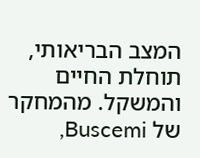המצב הבריאותי, תוחלת החיים והמשקל. מהמחקר של Buscemi,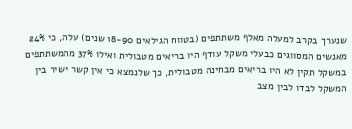שנערך בקרב למעלה מאלף משתתפים (בטווח הגילאים 18-90 שנים) עלה, כי 24% מאנשים המסווגים כבעלי משקל עודף היו בריאים מטבולית ואילו 37% מהמשתתפים במשקל תקין לא היו בריאים מבחינה מטבולית, כך שלנמצא כי אין קשר ישיר בין המשקל לבדו לבין מצב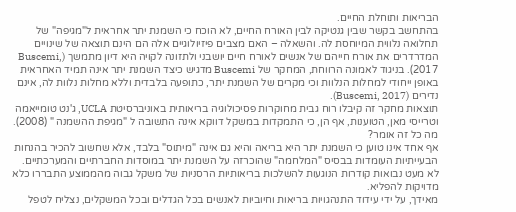הבריאות ותוחלת החיים.
בהתחשב בקשר שבין גנטיקה לבין האורח החיים, לא הוכח כי השמנת יתר אחראית ל"מגיפה" של תחלואה נלווית המיוחסת לה. והשאלה – האם מצבים פיזיולוגיים אלה הם הינם תוצאה של שינויים המדרדרים את אורח חייהם של אנשים לאורח חיים יושבני ולתזונה לקויה היא דיון מתמשך (Buscemi, 2017). בניגוד לאמונה הרווחת, המחקר של Buscemi מדגיש כיצד השמנת יתר אינה תמיד האחראית באופן ייחודי למחלות הנלוות וכי מקרים של השמנת יתר, כתופעה בלבדית וללא מחלות נלוות לה, אינם נדירים (Buscemi, 2017).
תוצאות מחקר זה קיבלו רוח גבית מחוקרות פסיכולוגיה בריאותית באוניברסיטת UCLA, ג'נט טומייאמה וטרייסי מאן, הטוענות, אף הן, כי התמקדות במשקל דווקא אינה התשובה ל "מגיפת ההשמנה " (2008).
מה כל זה אומר?
אף אחד אינו טוען כי השמנת יתר היא בריאה והיא גם אינה "מיתוס" בלבד, אלא שחשוב להכיר בהנחות הבעייתיות העומדות בבסיס "המלחמה" שהוכרזה על השמנת יתר במוסדות החברתיים והמערכתיים. לא מעט נבואות קודרות הנוגעות להשלכות בריאותיות הרסניות של משקל גבוה מהממוצע התבררו כלא מדויקות להפליא.
מאידך, על ידי עידוד התנהגויות בריאות וחיוביות לאנשים בכל הגדלים ובכל המשקלים, נצליח לטפל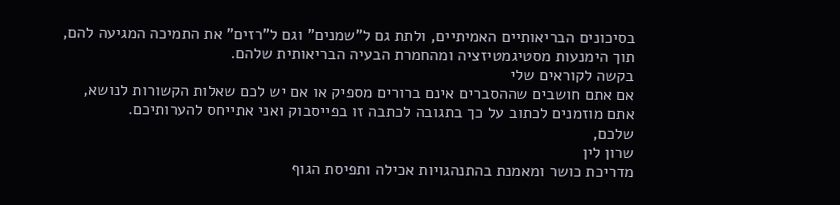בסיכונים הבריאותיים האמיתיים, ולתת גם ל"שמנים" וגם ל"רזים" את התמיכה המגיעה להם, תוך הימנעות מסטיגמטיזציה ומהחמרת הבעיה הבריאותית שלהם.
בקשה לקוראים שלי
אם אתם חושבים שההסברים אינם ברורים מספיק או אם יש לכם שאלות הקשורות לנושא, אתם מוזמנים לכתוב על כך בתגובה לכתבה זו בפייסבוק ואני אתייחס להערותיכם.
שלכם,
שרון לין
מדריכת כושר ומאמנת בהתנהגויות אכילה ותפיסת הגוף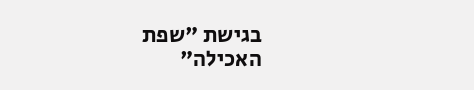בגישת "שפת האכילה"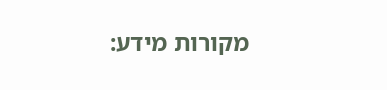מקורות מידע: